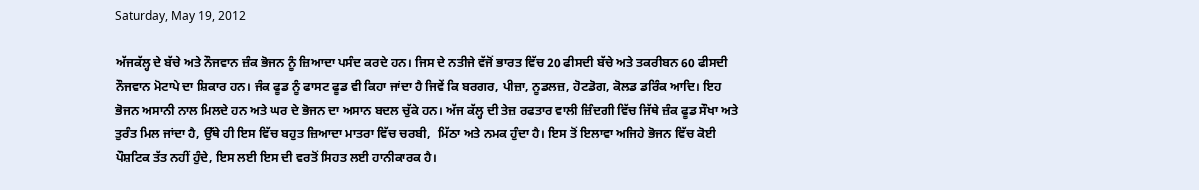Saturday, May 19, 2012

ਅੱਜਕੱਲ੍ਹ ਦੇ ਬੱਚੇ ਅਤੇ ਨੌਜਵਾਨ ਜ਼ੰਕ ਭੋਜਨ ਨੂੰ ਜ਼ਿਆਦਾ ਪਸੰਦ ਕਰਦੇ ਹਨ। ਜਿਸ ਦੇ ਨਤੀਜੇ ਵੱਜੋਂ ਭਾਰਤ ਵਿੱਚ 20 ਫੀਸਦੀ ਬੱਚੇ ਅਤੇ ਤਕਰੀਬਨ 60 ਫੀਸਦੀ ਨੌਜਵਾਨ ਮੋਟਾਪੇ ਦਾ ਸ਼ਿਕਾਰ ਹਨ। ਜੰਕ ਫੂਡ ਨੂੰ ਫਾਸਟ ਫੂਡ ਵੀ ਕਿਹਾ ਜਾਂਦਾ ਹੈ ਜਿਵੇਂ ਕਿ ਬਰਗਰ, ਪੀਜ਼ਾ, ਨੂਡਲਜ਼, ਹੋਟਡੋਗ, ਕੋਲਡ ਡਰਿੰਕ ਆਦਿ। ਇਹ ਭੋਜਨ ਅਸਾਨੀ ਨਾਲ ਮਿਲਦੇ ਹਨ ਅਤੇ ਘਰ ਦੇ ਭੋਜਨ ਦਾ ਅਸਾਨ ਬਦਲ ਚੁੱਕੇ ਹਨ। ਅੱਜ ਕੱਲ੍ਹ ਦੀ ਤੇਜ਼ ਰਫਤਾਰ ਵਾਲੀ ਜ਼ਿੰਦਗੀ ਵਿੱਚ ਜਿੱਥੇ ਜ਼ੰਕ ਫੂਡ ਸੌਖਾ ਅਤੇ ਤੁਰੰਤ ਮਿਲ ਜਾਂਦਾ ਹੈ, ਉੱਥੇ ਹੀ ਇਸ ਵਿੱਚ ਬਹੁਤ ਜ਼ਿਆਦਾ ਮਾਤਰਾ ਵਿੱਚ ਚਰਬੀ,  ਮਿੱਠਾ ਅਤੇ ਨਮਕ ਹੁੰਦਾ ਹੈ। ਇਸ ਤੋਂ ਇਲਾਵਾ ਅਜਿਹੇ ਭੋਜਨ ਵਿੱਚ ਕੋਈ ਪੌਸ਼ਟਿਕ ਤੱਤ ਨਹੀਂ ਹੁੰਦੇ, ਇਸ ਲਈ ਇਸ ਦੀ ਵਰਤੋਂ ਸਿਹਤ ਲਈ ਹਾਨੀਕਾਰਕ ਹੈ।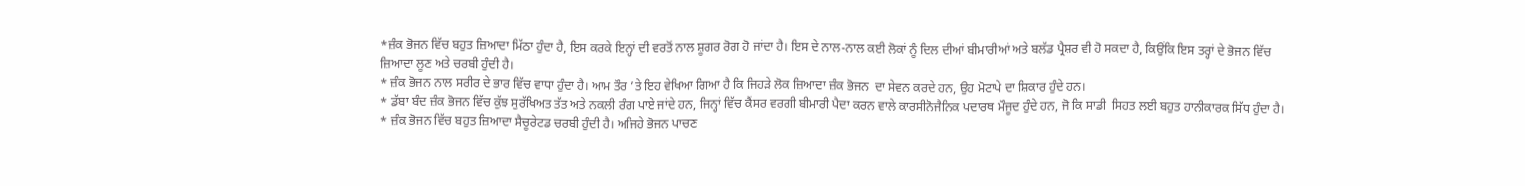*ਜ਼ੰਕ ਭੋਜਨ ਵਿੱਚ ਬਹੁਤ ਜ਼ਿਆਦਾ ਮਿੱਠਾ ਹੁੰਦਾ ਹੈ, ਇਸ ਕਰਕੇ ਇਨ੍ਹਾਂ ਦੀ ਵਰਤੋਂ ਨਾਲ ਸ਼ੂਗਰ ਰੋਗ ਹੋ ਜਾਂਦਾ ਹੈ। ਇਸ ਦੇ ਨਾਲ-ਨਾਲ ਕਈ ਲੋਕਾਂ ਨੂੰ ਦਿਲ ਦੀਆਂ ਬੀਮਾਰੀਆਂ ਅਤੇ ਬਲੱਡ ਪ੍ਰੈਸ਼ਰ ਵੀ ਹੋ ਸਕਦਾ ਹੈ, ਕਿਉਂਕਿ ਇਸ ਤਰ੍ਹਾਂ ਦੇ ਭੋਜਨ ਵਿੱਚ ਜ਼ਿਆਦਾ ਲੂਣ ਅਤੇ ਚਰਬੀ ਹੁੰਦੀ ਹੈ।
* ਜ਼ੰਕ ਭੋਜਨ ਨਾਲ ਸਰੀਰ ਦੇ ਭਾਰ ਵਿੱਚ ਵਾਧਾ ਹੁੰਦਾ ਹੈ। ਆਮ ਤੌਰ ’ਤੇ ਇਹ ਵੇਖਿਆ ਗਿਆ ਹੈ ਕਿ ਜਿਹੜੇ ਲੋਕ ਜ਼ਿਆਦਾ ਜ਼ੰਕ ਭੋਜਨ  ਦਾ ਸੇਵਨ ਕਰਦੇ ਹਨ, ਉਹ ਮੋਟਾਪੇ ਦਾ ਸ਼ਿਕਾਰ ਹੁੰਦੇ ਹਨ।
* ਡੱਬਾ ਬੰਦ ਜ਼ੰਕ ਭੋਜਨ ਵਿੱਚ ਕੁੱਝ ਸੁਰੱਖਿਅਤ ਤੱਤ ਅਤੇ ਨਕਲੀ ਰੰਗ ਪਾਏ ਜਾਂਦੇ ਹਨ, ਜਿਨ੍ਹਾਂ ਵਿੱਚ ਕੈਂਸਰ ਵਰਗੀ ਬੀਮਾਰੀ ਪੈਦਾ ਕਰਨ ਵਾਲੇ ਕਾਰਸੀਨੋਜੈਨਿਕ ਪਦਾਰਥ ਮੌਜੂਦ ਹੁੰਦੇ ਹਨ, ਜੋ ਕਿ ਸਾਡੀ  ਸਿਹਤ ਲਈ ਬਹੁਤ ਹਾਨੀਕਾਰਕ ਸਿੱਧ ਹੁੰਦਾ ਹੈ।
* ਜ਼ੰਕ ਭੋਜਨ ਵਿੱਚ ਬਹੁਤ ਜ਼ਿਆਦਾ ਸੈਚੂਰੇਟਡ ਚਰਬੀ ਹੁੰਦੀ ਹੈ। ਅਜਿਹੇ ਭੋਜਨ ਪਾਚਣ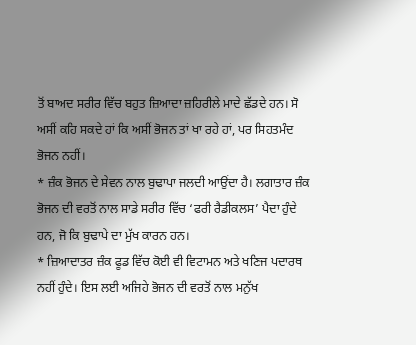ਤੋਂ ਬਾਅਦ ਸਰੀਰ ਵਿੱਚ ਬਹੁਤ ਜ਼ਿਆਦਾ ਜ਼ਹਿਰੀਲੇ ਮਾਦੇ ਛੱਡਦੇ ਹਨ। ਸੋ ਅਸੀਂ ਕਹਿ ਸਕਦੇ ਹਾਂ ਕਿ ਅਸੀਂ ਭੋਜਨ ਤਾਂ ਖਾ ਰਹੇ ਹਾਂ, ਪਰ ਸਿਹਤਮੰਦ ਭੋਜਨ ਨਹੀਂ।
* ਜ਼ੰਕ ਭੋਜਨ ਦੇ ਸੇਵਨ ਨਾਲ ਬੁਢਾਪਾ ਜਲਦੀ ਆਉਂਦਾ ਹੈ। ਲਗਾਤਾਰ ਜ਼ੰਕ ਭੋਜਨ ਦੀ ਵਰਤੋਂ ਨਾਲ ਸਾਡੇ ਸਰੀਰ ਵਿੱਚ ‘ਫਰੀ ਰੈਡੀਕਲਸ’ ਪੈਦਾ ਹੁੰਦੇ ਹਨ, ਜੋ ਕਿ ਬੁਢਾਪੇ ਦਾ ਮੁੱਖ ਕਾਰਨ ਹਨ।
* ਜ਼ਿਆਦਾਤਰ ਜ਼ੰਕ ਫੂਡ ਵਿੱਚ ਕੋਈ ਵੀ ਵਿਟਾਮਨ ਅਤੇ ਖਣਿਜ ਪਦਾਰਥ ਨਹੀਂ ਹੁੰਦੇ। ਇਸ ਲਈ ਅਜਿਹੇ ਭੋਜਨ ਦੀ ਵਰਤੋਂ ਨਾਲ ਮਨੁੱਖ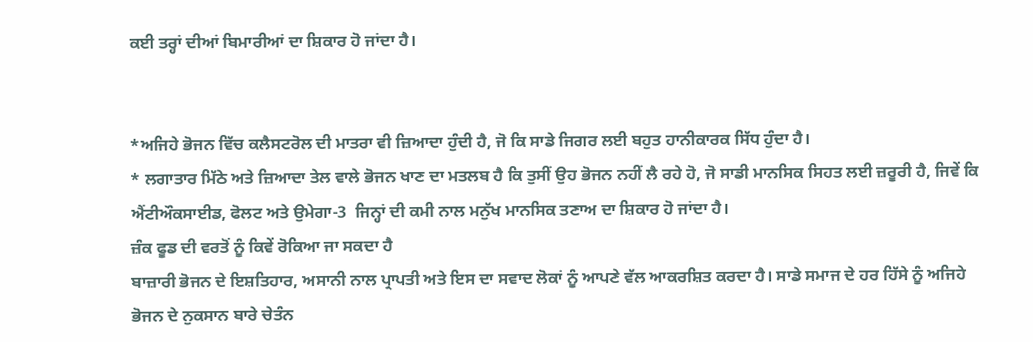ਕਈ ਤਰ੍ਹਾਂ ਦੀਆਂ ਬਿਮਾਰੀਆਂ ਦਾ ਸ਼ਿਕਾਰ ਹੋ ਜਾਂਦਾ ਹੈ।


*ਅਜਿਹੇ ਭੋਜਨ ਵਿੱਚ ਕਲੈਸਟਰੋਲ ਦੀ ਮਾਤਰਾ ਵੀ ਜ਼ਿਆਦਾ ਹੁੰਦੀ ਹੈ, ਜੋ ਕਿ ਸਾਡੇ ਜਿਗਰ ਲਈ ਬਹੁਤ ਹਾਨੀਕਾਰਕ ਸਿੱਧ ਹੁੰਦਾ ਹੈ।
* ਲਗਾਤਾਰ ਮਿੱਠੇ ਅਤੇ ਜ਼ਿਆਦਾ ਤੇਲ ਵਾਲੇ ਭੋਜਨ ਖਾਣ ਦਾ ਮਤਲਬ ਹੈ ਕਿ ਤੁਸੀਂ ਉਹ ਭੋਜਨ ਨਹੀਂ ਲੈ ਰਹੇ ਹੋ, ਜੋ ਸਾਡੀ ਮਾਨਸਿਕ ਸਿਹਤ ਲਈ ਜ਼ਰੂਰੀ ਹੈ, ਜਿਵੇਂ ਕਿ ਐਂਟੀਔਕਸਾਈਡ, ਫੋਲਟ ਅਤੇ ਉਮੇਗਾ-3  ਜਿਨ੍ਹਾਂ ਦੀ ਕਮੀ ਨਾਲ ਮਨੁੱਖ ਮਾਨਸਿਕ ਤਣਾਅ ਦਾ ਸ਼ਿਕਾਰ ਹੋ ਜਾਂਦਾ ਹੈ।
ਜ਼ੰਕ ਫੂਡ ਦੀ ਵਰਤੋਂ ਨੂੰ ਕਿਵੇਂ ਰੋਕਿਆ ਜਾ ਸਕਦਾ ਹੈ
ਬਾਜ਼ਾਰੀ ਭੋਜਨ ਦੇ ਇਸ਼ਤਿਹਾਰ, ਅਸਾਨੀ ਨਾਲ ਪ੍ਰਾਪਤੀ ਅਤੇ ਇਸ ਦਾ ਸਵਾਦ ਲੋਕਾਂ ਨੂੰ ਆਪਣੇ ਵੱਲ ਆਕਰਸ਼ਿਤ ਕਰਦਾ ਹੈ। ਸਾਡੇ ਸਮਾਜ ਦੇ ਹਰ ਹਿੱਸੇ ਨੂੰ ਅਜਿਹੇ ਭੋਜਨ ਦੇ ਨੁਕਸਾਨ ਬਾਰੇ ਚੇਤੰਨ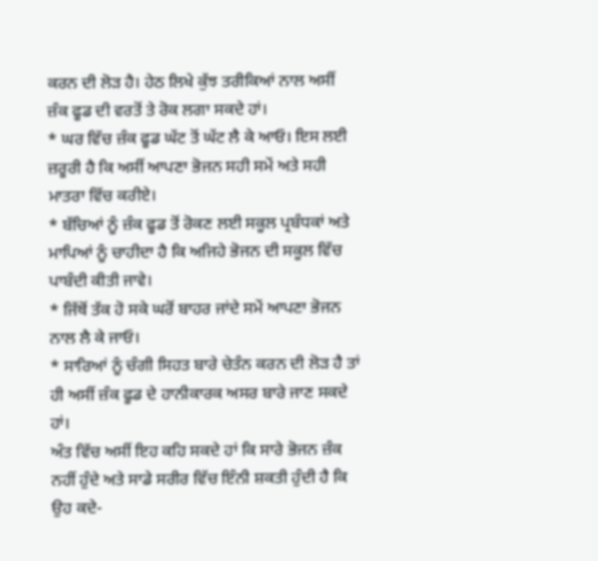ਕਰਨ ਦੀ ਲੋੜ ਹੈ। ਹੇਠ ਲਿਖੇ ਕੁੱਝ ਤਰੀਕਿਆਂ ਨਾਲ ਅਸੀਂ ਜ਼ੰਕ ਫੂਡ ਦੀ ਵਰਤੋਂ ਤੇ ਰੋਕ ਲਗਾ ਸਕਦੇ ਹਾਂ।
* ਘਰ ਵਿੱਚ ਜ਼ੰਕ ਫੂਡ ਘੱਟ ਤੋਂ ਘੱਟ ਲੈ ਕੇ ਆਓ। ਇਸ ਲਈ ਜ਼ਰੂਰੀ ਹੈ ਕਿ ਅਸੀਂ ਆਪਣਾ ਭੋਜਨ ਸਹੀ ਸਮੇਂ ਅਤੇ ਸਹੀ ਮਾਤਰਾ ਵਿੱਚ ਕਰੀਏ।
* ਬੱਚਿਆਂ ਨੂੰ ਜ਼ੰਕ ਫੂਡ ਤੋਂ ਰੋਕਣ ਲਈ ਸਕੂਲ ਪ੍ਰਬੰਧਕਾਂ ਅਤੇ ਮਾਪਿਆਂ ਨੂੰ ਚਾਹੀਦਾ ਹੈ ਕਿ ਅਜਿਹੇ ਭੋਜਨ ਦੀ ਸਕੂਲ ਵਿੱਚ ਪਾਬੰਦੀ ਕੀਤੀ ਜਾਵੇ।
* ਜਿੱਥੋਂ ਤੱਕ ਹੋ ਸਕੇ ਘਰੋਂ ਬਾਹਰ ਜਾਂਦੇ ਸਮੇਂ ਆਪਣਾ ਭੋਜਨ ਨਾਲ ਲੈ ਕੇ ਜਾਓ।
* ਸਾਰਿਆਂ ਨੂੰ ਚੰਗੀ ਸਿਹਤ ਬਾਰੇ ਚੇਤੰਨ ਕਰਨ ਦੀ ਲੋੜ ਹੈ ਤਾਂ ਹੀ ਅਸੀਂ ਜ਼ੰਕ ਫੂਡ ਦੇ ਹਾਨੀਕਾਰਕ ਅਸਰ ਬਾਰੇ ਜਾਣ ਸਕਦੇ ਹਾਂ।
ਅੰਤ ਵਿੱਚ ਅਸੀਂ ਇਹ ਕਹਿ ਸਕਦੇ ਹਾਂ ਕਿ ਸਾਰੇ ਭੋਜਨ ਜ਼ੰਕ ਨਹੀਂ ਹੁੰਦੇ ਅਤੇ ਸਾਡੇ ਸਰੀਰ ਵਿੱਚ ਇੰਨੀ ਸ਼ਕਤੀ ਹੁੰਦੀ ਹੈ ਕਿ ਉਹ ਕਦੇ-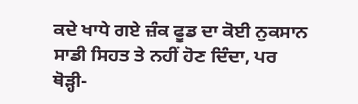ਕਦੇ ਖਾਧੇ ਗਏ ਜ਼ੰਕ ਫੂਡ ਦਾ ਕੋਈ ਨੁਕਸਾਨ ਸਾਡੀ ਸਿਹਤ ਤੇ ਨਹੀਂ ਹੋਣ ਦਿੰਦਾ, ਪਰ ਥੋੜ੍ਹੀ-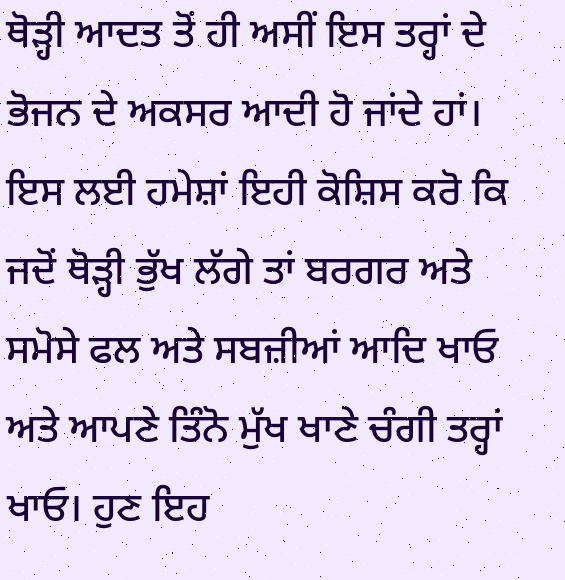ਥੋੜ੍ਹੀ ਆਦਤ ਤੋਂ ਹੀ ਅਸੀਂ ਇਸ ਤਰ੍ਹਾਂ ਦੇ ਭੋਜਨ ਦੇ ਅਕਸਰ ਆਦੀ ਹੋ ਜਾਂਦੇ ਹਾਂ। ਇਸ ਲਈ ਹਮੇਸ਼ਾਂ ਇਹੀ ਕੋਸ਼ਿਸ ਕਰੋ ਕਿ ਜਦੋਂ ਥੋੜ੍ਹੀ ਭੁੱਖ ਲੱਗੇ ਤਾਂ ਬਰਗਰ ਅਤੇ ਸਮੋਸੇ ਫਲ ਅਤੇ ਸਬਜ਼ੀਆਂ ਆਦਿ ਖਾਓ ਅਤੇ ਆਪਣੇ ਤਿੰਨੋ ਮੁੱਖ ਖਾਣੇ ਚੰਗੀ ਤਰ੍ਹਾਂ ਖਾਓ। ਹੁਣ ਇਹ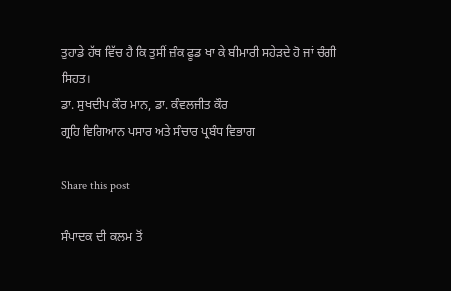ਤੁਹਾਡੇ ਹੱਥ ਵਿੱਚ ਹੈ ਕਿ ਤੁਸੀਂ ਜ਼ੰਕ ਫੂਡ ਖਾ ਕੇ ਬੀਮਾਰੀ ਸਹੇੜਦੇ ਹੋ ਜਾਂ ਚੰਗੀ ਸਿਹਤ।
ਡਾ. ਸੁਖਦੀਪ ਕੌਰ ਮਾਨ, ਡਾ. ਕੰਵਲਜੀਤ ਕੌਰ
ਗ੍ਰਹਿ ਵਿਗਿਆਨ ਪਸਾਰ ਅਤੇ ਸੰਚਾਰ ਪ੍ਰਬੰਧ ਵਿਭਾਗ

Share this post

ਸੰਪਾਦਕ ਦੀ ਕਲਮ ਤੋਂ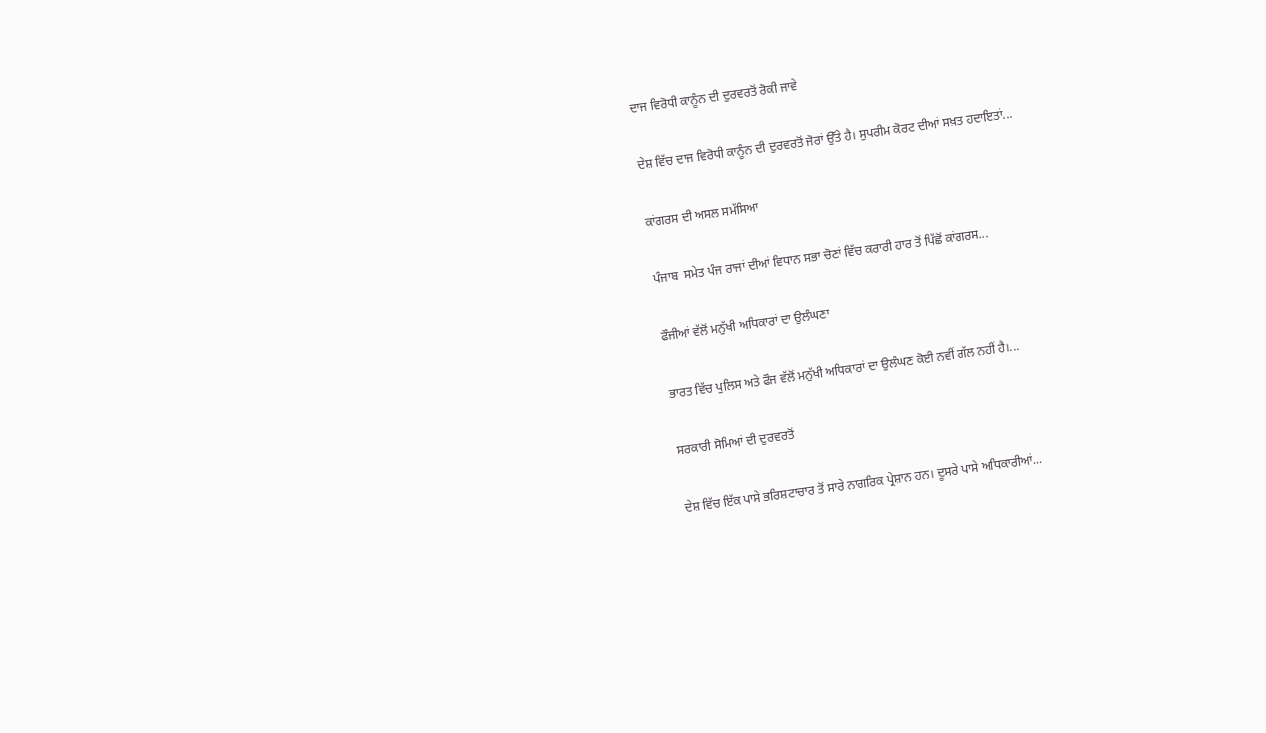ਦਾਜ ਵਿਰੋਧੀ ਕਾਨੂੰਨ ਦੀ ਦੁਰਵਰਤੋਂ ਰੋਕੀ ਜਾਵੇ

ਦੇਸ਼ ਵਿੱਚ ਦਾਜ ਵਿਰੋਧੀ ਕਾਨੂੰਨ ਦੀ ਦੁਰਵਰਤੋਂ ਜੋਰਾਂ ਉੱਤੇ ਹੈ। ਸੁਪਰੀਮ ਕੋਰਟ ਦੀਆਂ ਸਖ਼ਤ ਹਦਾਇਤਾਂ...

ਕਾਂਗਰਸ ਦੀ ਅਸਲ ਸਮੱਸਿਆ

ਪੰਜਾਬ  ਸਮੇਤ ਪੰਜ ਰਾਜਾਂ ਦੀਆਂ ਵਿਧਾਨ ਸਭਾ ਚੋਣਾਂ ਵਿੱਚ ਕਰਾਰੀ ਹਾਰ ਤੋਂ ਪਿੱਛੋਂ ਕਾਂਗਰਸ...

ਫੌਜੀਆਂ ਵੱਲੋਂ ਮਨੁੱਖੀ ਅਧਿਕਾਰਾਂ ਦਾ ਉਲੰਘਣਾ

ਭਾਰਤ ਵਿੱਚ ਪੁਲਿਸ ਅਤੇ ਫੌਜ ਵੱਲੋਂ ਮਨੁੱਖੀ ਅਧਿਕਾਰਾਂ ਦਾ ਉਲੰਘਣ ਕੋਈ ਨਵੀਂ ਗੱਲ ਨਹੀਂ ਹੈ।...

ਸਰਕਾਰੀ ਸੋਮਿਆਂ ਦੀ ਦੁਰਵਰਤੋਂ

ਦੇਸ਼ ਵਿੱਚ ਇੱਕ ਪਾਸੇ ਭਰਿਸ਼ਟਾਚਾਰ ਤੋਂ ਸਾਰੇ ਨਾਗਰਿਕ ਪ੍ਰੇਸ਼ਾਨ ਹਨ। ਦੂਸਰੇ ਪਾਸੇ ਅਧਿਕਾਰੀਆਂ...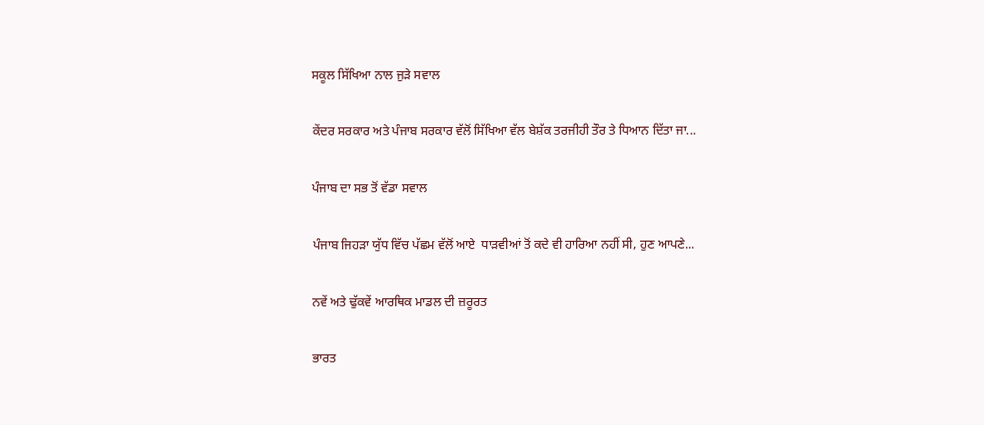ਸਕੂਲ ਸਿੱਖਿਆ ਨਾਲ ਜੁੜੇ ਸਵਾਲ

ਕੇਂਦਰ ਸਰਕਾਰ ਅਤੇ ਪੰਜਾਬ ਸਰਕਾਰ ਵੱਲੋਂ ਸਿੱਖਿਆ ਵੱਲ ਬੇਸ਼ੱਕ ਤਰਜੀਹੀ ਤੌਰ ਤੇ ਧਿਆਨ ਦਿੱਤਾ ਜਾ...

ਪੰਜਾਬ ਦਾ ਸਭ ਤੋਂ ਵੱਡਾ ਸਵਾਲ

ਪੰਜਾਬ ਜਿਹੜਾ ਯੁੱਧ ਵਿੱਚ ਪੱਛਮ ਵੱਲੋਂ ਆਏ  ਧਾੜਵੀਆਂ ਤੋਂ ਕਦੇ ਵੀ ਹਾਰਿਆ ਨਹੀਂ ਸੀ, ਹੁਣ ਆਪਣੇ...

ਨਵੇਂ ਅਤੇ ਢੁੱਕਵੇਂ ਆਰਥਿਕ ਮਾਡਲ ਦੀ ਜ਼ਰੂਰਤ

ਭਾਰਤ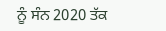ਨੂੰ ਸੰਨ 2020 ਤੱਕ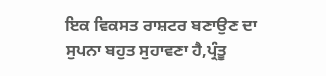ਇਕ ਵਿਕਸਤ ਰਾਸ਼ਟਰ ਬਣਾਉਣ ਦਾ ਸੁਪਨਾ ਬਹੁਤ ਸੁਹਾਵਣਾ ਹੈ,ਪ੍ਰੰਤੂ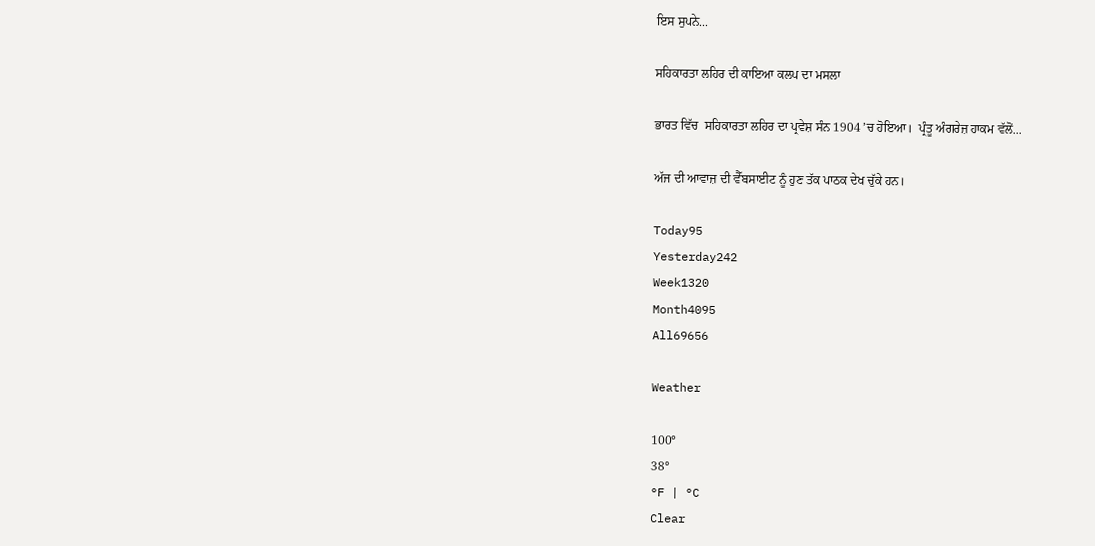ਇਸ ਸੁਪਨੇ...

ਸਹਿਕਾਰਤਾ ਲਹਿਰ ਦੀ ਕਾਇਆ ਕਲਪ ਦਾ ਮਸਲਾ

ਭਾਰਤ ਵਿੱਚ  ਸਹਿਕਾਰਤਾ ਲਹਿਰ ਦਾ ਪ੍ਰਵੇਸ਼ ਸੰਨ 1904 ’ਚ ਹੋਇਆ।  ਪ੍ਰੰਤੂ ਅੰਗਰੇਜ਼ ਹਾਕਮ ਵੱਲੋਂ...

ਅੱਜ ਦੀ ਆਵਾਜ਼ ਦੀ ਵੈੱਬਸਾਈਟ ਨੂੰ ਹੁਣ ਤੱਕ ਪਾਠਕ ਦੇਖ ਚੁੱਕੇ ਹਨ।

Today95
Yesterday242
Week1320
Month4095
All69656

Weather

100°
38°
°F | °C
Clear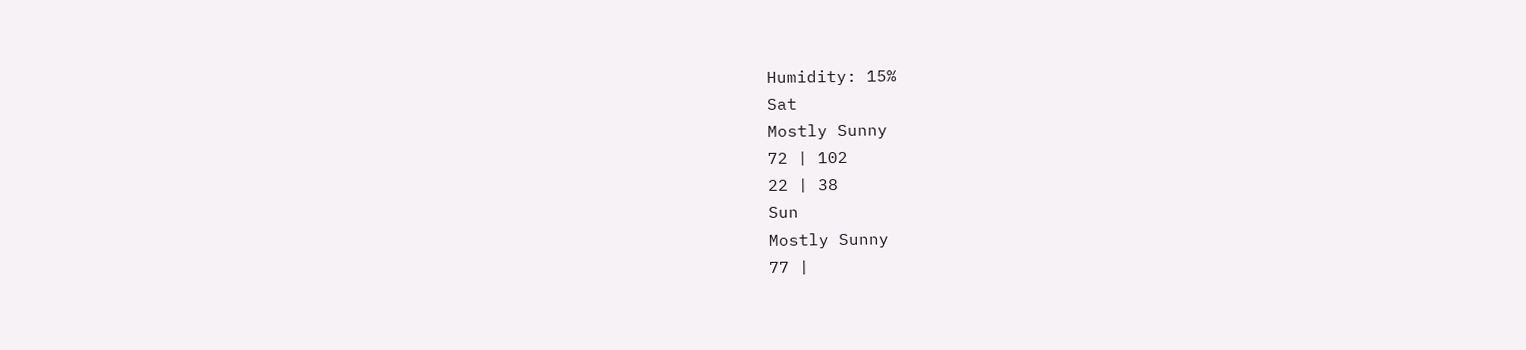Humidity: 15%
Sat
Mostly Sunny
72 | 102
22 | 38
Sun
Mostly Sunny
77 |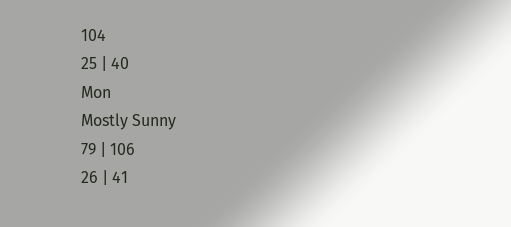104
25 | 40
Mon
Mostly Sunny
79 | 106
26 | 41